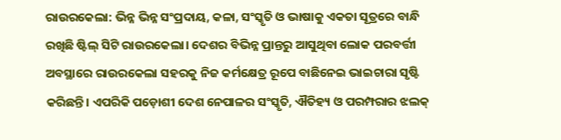ରାଉରକେଲା: ଭିନ୍ନ ଭିନ୍ନ ସଂପ୍ରଦାୟ, କଳା, ସଂସ୍କୃତି ଓ ଭାଷାକୁ ଏକତା ସୂତ୍ରରେ ବାନ୍ଧି ରଖିଛି ଷ୍ଟିଲ୍ ସିଟି ରାଉରକେଲା। ଦେଶର ବିଭିନ୍ନ ପ୍ରାନ୍ତରୁ ଆସୁଥିବା ଲୋକ ପରବର୍ତ୍ତୀ ଅବସ୍ଥାରେ ରାଉରକେଲା ସହରକୁ ନିଜ କର୍ମକ୍ଷେତ୍ର ରୂପେ ବାଛିନେଇ ଭାଇଚାରା ସୃଷ୍ଟି କରିଛନ୍ତି। ଏପରିକି ପଡ଼ୋଶୀ ଦେଶ ନେପାଳର ସଂସ୍କୃତି, ଐତିହ୍ୟ ଓ ପରମ୍ପରାର ଝଲକ୍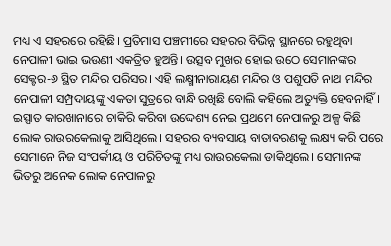ମଧ୍ୟ ଏ ସହରରେ ରହିଛି। ପ୍ରତିମାସ ପଞ୍ଚମୀରେ ସହରର ବିଭିନ୍ନ ସ୍ଥାନରେ ରହୁଥିବା ନେପାଳୀ ଭାଇ ଭଉଣୀ ଏକତ୍ରିତ ହୁଅନ୍ତି। ଉତ୍ସବ ମୁଖର ହୋଇ ଉଠେ ସେମାନଙ୍କର ସେକ୍ଟର-୬ ସ୍ଥିତ ମନ୍ଦିର ପରିସର। ଏହି ଲକ୍ଷ୍ମୀନାରାୟଣ ମନ୍ଦିର ଓ ପଶୁପତି ନାଥ ମନ୍ଦିର ନେପାଳୀ ସମ୍ପ୍ରଦାୟଙ୍କୁ ଏକତା ସୁତ୍ରରେ ବାନ୍ଧି ରଖିଛି ବୋଲି କହିଲେ ଅତ୍ୟୁକ୍ତି ହେବନାହିଁ।
ଇସ୍ପାତ କାରଖାନାରେ ଚାକିରି କରିବା ଉଦ୍ଦେଶ୍ୟ ନେଇ ପ୍ରଥମେ ନେପାଳରୁ ଅଳ୍ପ କିଛି ଲୋକ ରାଉରକେଲାକୁ ଆସିଥିଲେ। ସହରର ବ୍ୟବସାୟ ବାତାବରଣକୁ ଲକ୍ଷ୍ୟ କରି ପରେ ସେମାନେ ନିଜ ସଂପର୍କୀୟ ଓ ପରିଚିତଙ୍କୁ ମଧ୍ୟ ରାଉରକେଲା ଡାକିଥିଲେ। ସେମାନଙ୍କ ଭିତରୁ ଅନେକ ଲୋକ ନେପାଳରୁ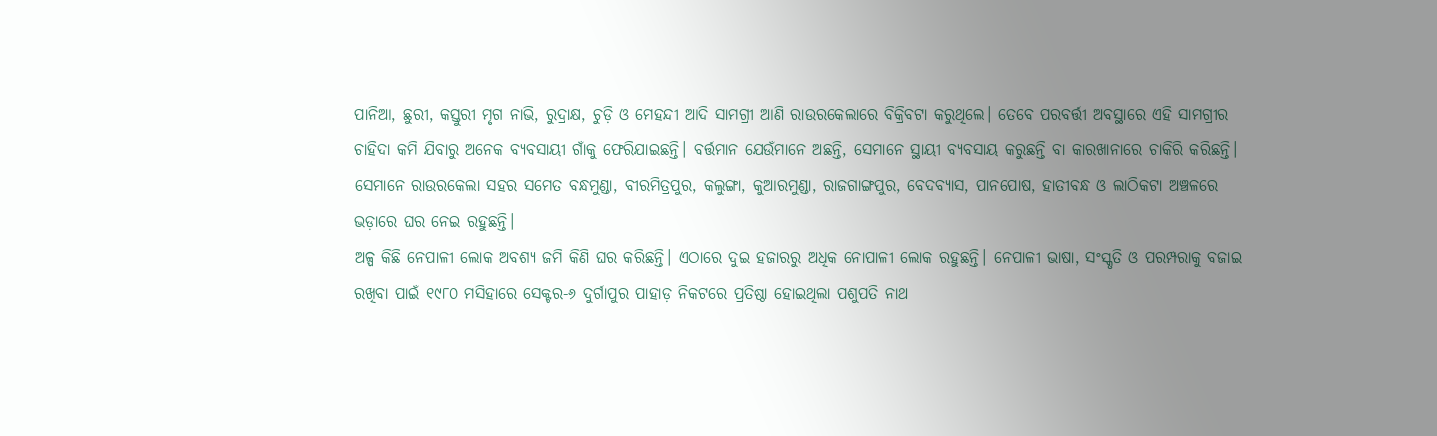ପାନିଆ, ଛୁରୀ, କସ୍ତୁରୀ ମୃଗ ନାଭି, ରୁଦ୍ରାକ୍ଷ, ଚୁଡ଼ି ଓ ମେହନ୍ଦୀ ଆଦି ସାମଗ୍ରୀ ଆଣି ରାଉରକେଲାରେ ବିକ୍ରିବଟା କରୁଥିଲେ। ତେବେ ପରବର୍ତ୍ତୀ ଅବସ୍ଥାରେ ଏହି ସାମଗ୍ରୀର ଚାହିଦା କମି ଯିବାରୁ ଅନେକ ବ୍ୟବସାୟୀ ଗାଁକୁ ଫେରିଯାଇଛନ୍ତି। ବର୍ତ୍ତମାନ ଯେଉଁମାନେ ଅଛନ୍ତି, ସେମାନେ ସ୍ଥାୟୀ ବ୍ୟବସାୟ କରୁଛନ୍ତି ବା କାରଖାନାରେ ଚାକିରି କରିଛନ୍ତି। ସେମାନେ ରାଉରକେଲା ସହର ସମେତ ବନ୍ଧମୁଣ୍ଡା, ବୀରମିତ୍ରପୁର, କଲୁଙ୍ଗା, କୁଆରମୁଣ୍ଡା, ରାଜଗାଙ୍ଗପୁର, ବେଦବ୍ୟାସ, ପାନପୋଷ, ହାତୀବନ୍ଧ ଓ ଲାଠିକଟା ଅଞ୍ଚଳରେ ଭଡ଼ାରେ ଘର ନେଇ ରହୁଛନ୍ତି।
ଅଳ୍ପ କିଛି ନେପାଳୀ ଲୋକ ଅବଶ୍ୟ ଜମି କିଣି ଘର କରିଛନ୍ତି। ଏଠାରେ ଦୁଇ ହଜାରରୁ ଅଧିକ ନୋପାଳୀ ଲୋକ ରହୁଛନ୍ତି। ନେପାଳୀ ଭାଷା, ସଂସ୍କୃତି ଓ ପରମ୍ପରାକୁ ବଜାଇ ରଖିବା ପାଇଁ ୧୯୮୦ ମସିହାରେ ସେକ୍ଟର-୬ ଦୁର୍ଗାପୁର ପାହାଡ଼ ନିକଟରେ ପ୍ରତିଷ୍ଠା ହୋଇଥିଲା ପଶୁପତି ନାଥ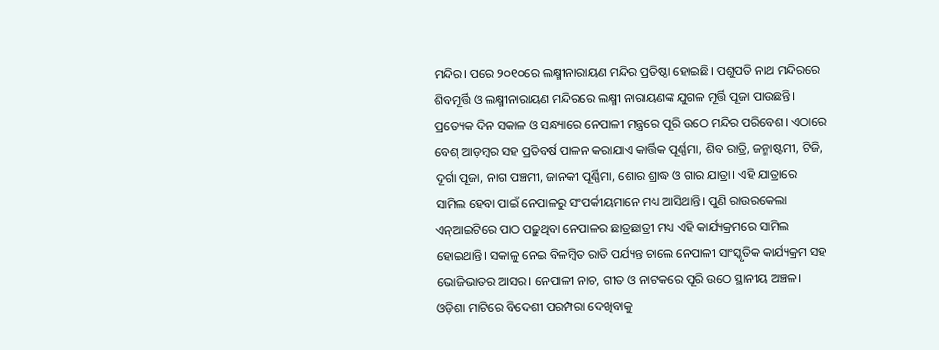ମନ୍ଦିର। ପରେ ୨୦୧୦ରେ ଲକ୍ଷ୍ମୀନାରାୟଣ ମନ୍ଦିର ପ୍ରତିଷ୍ଠା ହୋଇଛି। ପଶୁପତି ନାଥ ମନ୍ଦିରରେ ଶିବମୂର୍ତ୍ତି ଓ ଲକ୍ଷ୍ମୀନାରାୟଣ ମନ୍ଦିରରେ ଲକ୍ଷ୍ମୀ ନାରାୟଣଙ୍କ ଯୁଗଳ ମୂର୍ତ୍ତି ପୂଜା ପାଉଛନ୍ତି। ପ୍ରତ୍ୟେକ ଦିନ ସକାଳ ଓ ସନ୍ଧ୍ୟାରେ ନେପାଳୀ ମନ୍ତ୍ରରେ ପୂରି ଉଠେ ମନ୍ଦିର ପରିବେଶ। ଏଠାରେ ବେଶ୍ ଆଡ଼ମ୍ବର ସହ ପ୍ରତିବର୍ଷ ପାଳନ କରାଯାଏ କାର୍ତ୍ତିକ ପୂର୍ଣ୍ଣମା, ଶିବ ରାତ୍ରି, ଜନ୍ମାଷ୍ଟମୀ, ଟିଜି, ଦୂର୍ଗା ପୂଜା, ନାଗ ପଞ୍ଚମୀ, ଜାନକୀ ପୂର୍ଣ୍ଣିମା, ଶୋର ଶ୍ରାଦ୍ଧ ଓ ଗାର ଯାତ୍ରା। ଏହି ଯାତ୍ରାରେ ସାମିଲ ହେବା ପାଇଁ ନେପାଳରୁ ସଂପର୍କୀୟମାନେ ମଧ୍ୟ ଆସିଥାନ୍ତି। ପୁଣି ରାଉରକେଲା ଏନ୍ଆଇଟିରେ ପାଠ ପଢ଼ୁଥିବା ନେପାଳର ଛାତ୍ରଛାତ୍ରୀ ମଧ୍ୟ ଏହି କାର୍ଯ୍ୟକ୍ରମରେ ସାମିଲ ହୋଇଥାନ୍ତି। ସକାଳୁ ନେଇ ବିଳମ୍ବିତ ରାତି ପର୍ଯ୍ୟନ୍ତ ଚାଲେ ନେପାଳୀ ସାଂସ୍କୃତିକ କାର୍ଯ୍ୟକ୍ରମ ସହ ଭୋଜିଭାତର ଆସର। ନେପାଳୀ ନାଚ, ଗୀତ ଓ ନାଟକରେ ପୂରି ଉଠେ ସ୍ଥାନୀୟ ଅଞ୍ଚଳ। ଓଡ଼ିଶା ମାଟିରେ ବିଦେଶୀ ପରମ୍ପରା ଦେଖିବାକୁ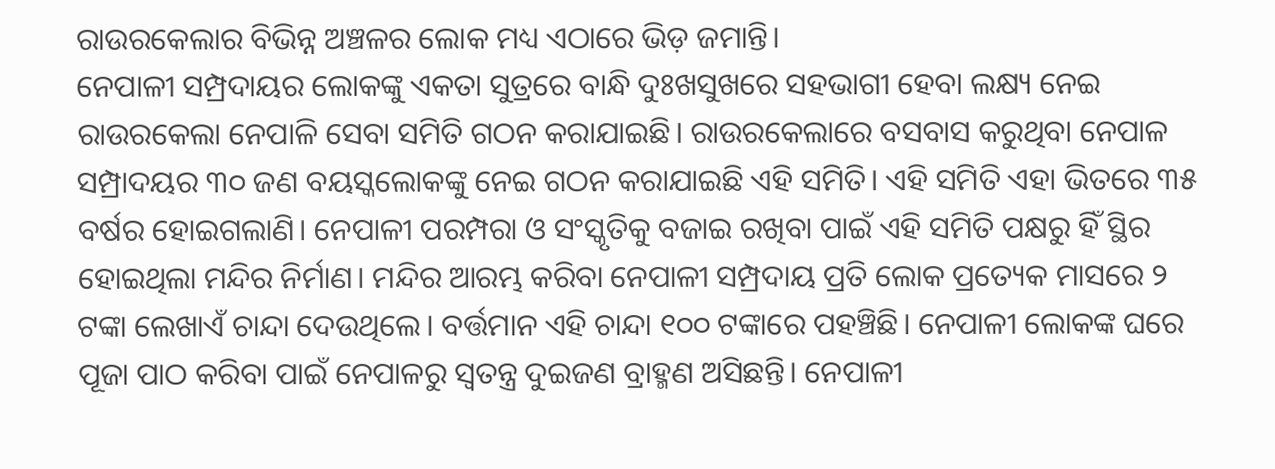ରାଉରକେଲାର ବିଭିନ୍ନ ଅଞ୍ଚଳର ଲୋକ ମଧ୍ୟ ଏଠାରେ ଭିଡ଼ ଜମାନ୍ତି।
ନେପାଳୀ ସମ୍ପ୍ରଦାୟର ଲୋକଙ୍କୁ ଏକତା ସୁତ୍ରରେ ବାନ୍ଧି ଦୁଃଖସୁଖରେ ସହଭାଗୀ ହେବା ଲକ୍ଷ୍ୟ ନେଇ ରାଉରକେଲା ନେପାଳି ସେବା ସମିତି ଗଠନ କରାଯାଇଛି। ରାଉରକେଲାରେ ବସବାସ କରୁଥିବା ନେପାଳ ସମ୍ପ୍ରାଦୟର ୩୦ ଜଣ ବୟସ୍କଲୋକଙ୍କୁ ନେଇ ଗଠନ କରାଯାଇଛି ଏହି ସମିତି। ଏହି ସମିତି ଏହା ଭିତରେ ୩୫ ବର୍ଷର ହୋଇଗଲାଣି। ନେପାଳୀ ପରମ୍ପରା ଓ ସଂସ୍କୃତିକୁ ବଜାଇ ରଖିବା ପାଇଁ ଏହି ସମିତି ପକ୍ଷରୁ ହିଁ ସ୍ଥିର ହୋଇଥିଲା ମନ୍ଦିର ନିର୍ମାଣ। ମନ୍ଦିର ଆରମ୍ଭ କରିବା ନେପାଳୀ ସମ୍ପ୍ରଦାୟ ପ୍ରତି ଲୋକ ପ୍ରତ୍ୟେକ ମାସରେ ୨ ଟଙ୍କା ଲେଖାଏଁ ଚାନ୍ଦା ଦେଉଥିଲେ। ବର୍ତ୍ତମାନ ଏହି ଚାନ୍ଦା ୧୦୦ ଟଙ୍କାରେ ପହଞ୍ଚିଛି। ନେପାଳୀ ଲୋକଙ୍କ ଘରେ ପୂଜା ପାଠ କରିବା ପାଇଁ ନେପାଳରୁ ସ୍ବତନ୍ତ୍ର ଦୁଇଜଣ ବ୍ରାହ୍ମଣ ଅସିଛନ୍ତି। ନେପାଳୀ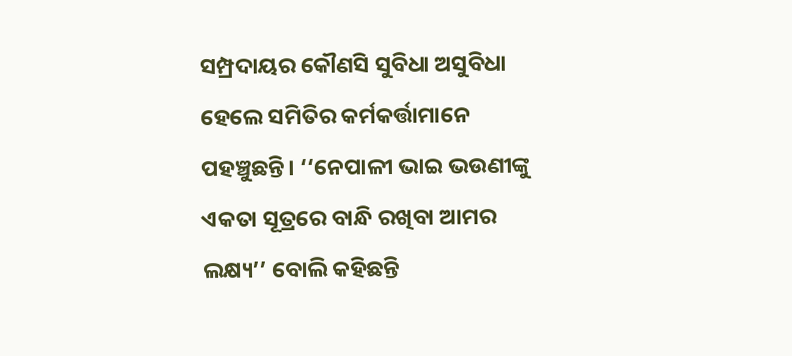ସମ୍ପ୍ରଦାୟର କୌଣସି ସୁବିଧା ଅସୁବିଧା ହେଲେ ସମିତିର କର୍ମକର୍ତ୍ତାମାନେ ପହଞ୍ଚୁଛନ୍ତି। ‘‘ନେପାଳୀ ଭାଇ ଭଉଣୀଙ୍କୁ ଏକତା ସୂତ୍ରରେ ବାନ୍ଧି ରଖିବା ଆମର ଲକ୍ଷ୍ୟ’’ ବୋଲି କହିଛନ୍ତି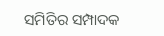ସମିତିର ସମ୍ପାଦକ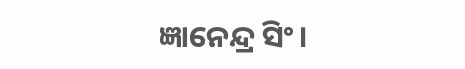ଜ୍ଞାନେନ୍ଦ୍ର ସିଂ।